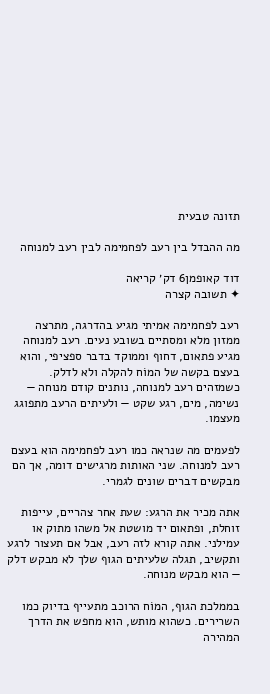תזונה טבעית

מה ההבדל בין רעב לפחמימה לבין רעב למנוחה

דוד קאופמן6 דק׳ קריאה
✦ תשובה קצרה

רעב לפחמימה אמיתי מגיע בהדרגה, מתרצה ממזון מלא ומסתיים בשובע נעים. רעב למנוחה מגיע פתאום, דחוף וממוקד בדבר ספציפי, והוא בעצם בקשה של המוֹח להקלה ולא לדלק. כשמזהים רעב למנוחה, נותנים קודם מנוחה — נשימה, מים, רגע שקט — ולעיתים הרעב מתפוגג מעצמו.

לפעמים מה שנראה כמו רעב לפחמימה הוא בעצם רעב למנוחה. שני האותות מרגישים דומה, אך הם מבקשים דברים שונים לגמרי.

אתה מכיר את הרגע: שעת אחר צהריים, עייפות זוחלת, ופתאום יד מושטת אל משהו מתוק או עמילני. אתה קורא לזה רעב, אבל אם תעצור לרגע ותקשיב, תגלה שלעיתים הגוף שלך לא מבקש דלק — הוא מבקש מנוחה.

בממלכת הגוף, המוֹח הרוכב מתעייף בדיוק כמו השרירים. כשהוא מותש, הוא מחפש את הדרך המהירה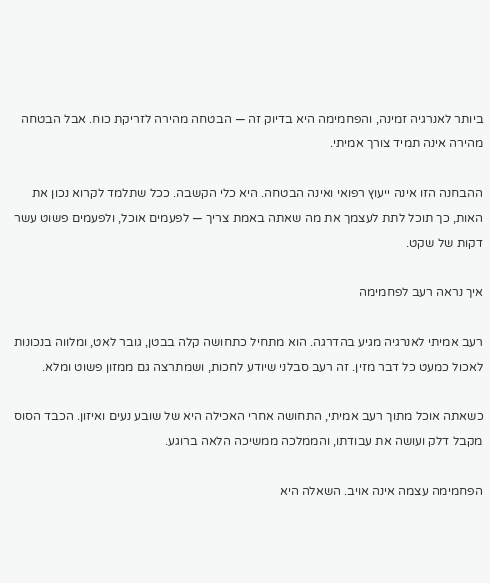ביותר לאנרגיה זמינה, והפחמימה היא בדיוק זה — הבטחה מהירה לזריקת כוח. אבל הבטחה מהירה אינה תמיד צורך אמיתי.

ההבחנה הזו אינה ייעוץ רפואי ואינה הבטחה. היא כלי הקשבה. ככל שתלמד לקרוא נכון את האות, כך תוכל לתת לעצמך את מה שאתה באמת צריך — לפעמים אוכל, ולפעמים פשוט עשר דקות של שקט.

איך נראה רעב לפחמימה

רעב אמיתי לאנרגיה מגיע בהדרגה. הוא מתחיל כתחושה קלה בבטן, גובר לאט, ומלווה בנכונות לאכול כמעט כל דבר מזין. זה רעב סבלני שיודע לחכות, ושמתרצה גם ממזון פשוט ומלא.

כשאתה אוכל מתוך רעב אמיתי, התחושה אחרי האכילה היא של שובע נעים ואיזון. הכבד הסוס מקבל דלק ועושה את עבודתו, והממלכה ממשיכה הלאה ברוגע.

הפחמימה עצמה אינה אויב. השאלה היא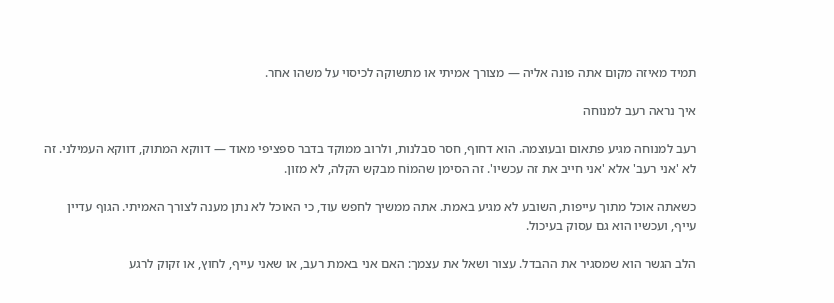תמיד מאיזה מקום אתה פונה אליה — מצורך אמיתי או מתשוקה לכיסוי על משהו אחר.

איך נראה רעב למנוחה

רעב למנוחה מגיע פתאום ובעוצמה. הוא דחוף, חסר סבלנות, ולרוב ממוקד בדבר ספציפי מאוד — דווקא המתוק, דווקא העמילני. זה לא 'אני רעב' אלא 'אני חייב את זה עכשיו'. זה הסימן שהמוֹח מבקש הקלה, לא מזון.

כשאתה אוכל מתוך עייפות, השובע לא מגיע באמת. אתה ממשיך לחפש עוד, כי האוכל לא נתן מענה לצורך האמיתי. הגוף עדיין עייף, ועכשיו הוא גם עסוק בעיכול.

הלב הגשר הוא שמסגיר את ההבדל. עצור ושאל את עצמך: האם אני באמת רעב, או שאני עייף, לחוץ, או זקוק לרגע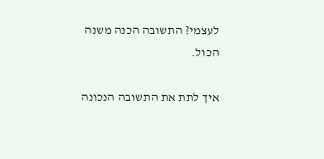לעצמי? התשובה הכנה משנה הכול.

איך לתת את התשובה הנכונה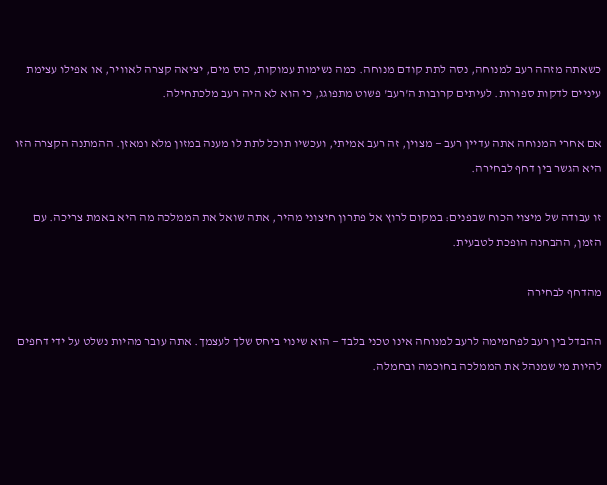כשאתה מזהה רעב למנוחה, נסה לתת קודם מנוחה. כמה נשימות עמוקות, כוס מים, יציאה קצרה לאוויר, או אפילו עצימת עיניים לדקות ספורות. לעיתים קרובות ה'רעב' פשוט מתפוגג, כי הוא לא היה רעב מלכתחילה.

אם אחרי המנוחה אתה עדיין רעב — מצוין, זה רעב אמיתי, ועכשיו תוכל לתת לו מענה במזון מלא ומאזן. ההמתנה הקצרה הזו היא הגשר בין דחף לבחירה.

זו עבודה של מיצוי הכוח שבפנים: במקום לרוץ אל פתרון חיצוני מהיר, אתה שואל את הממלכה מה היא באמת צריכה. עם הזמן, ההבחנה הופכת לטבעית.

מהדחף לבחירה

ההבדל בין רעב לפחמימה לרעב למנוחה אינו טכני בלבד — הוא שינוי ביחס שלך לעצמך. אתה עובר מהיות נשלט על ידי דחפים להיות מי שמנהל את הממלכה בחוכמה ובחמלה.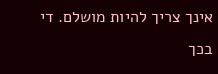אינך צריך להיות מושלם. די בכך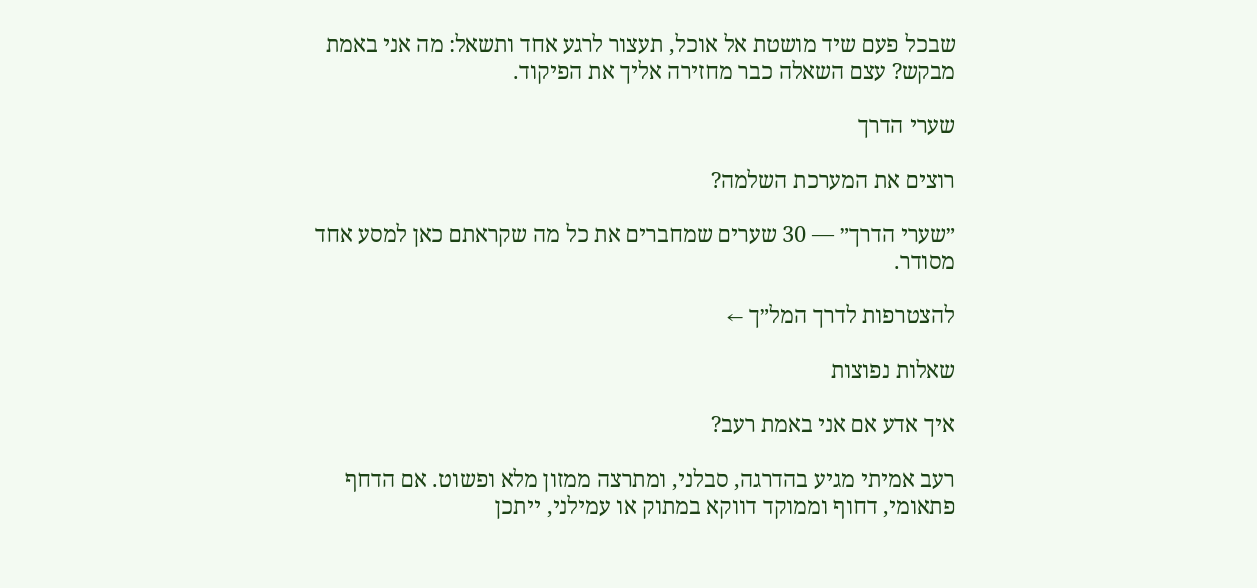שבכל פעם שיד מושטת אל אוכל, תעצור לרגע אחד ותשאל: מה אני באמת מבקש? עצם השאלה כבר מחזירה אליך את הפיקוד.

שערי הדרך

רוצים את המערכת השלמה?

״שערי הדרך״ — 30 שערים שמחברים את כל מה שקראתם כאן למסע אחד מסודר.

להצטרפות לדרך המל״ך ←

שאלות נפוצות

איך אדע אם אני באמת רעב?

רעב אמיתי מגיע בהדרגה, סבלני, ומתרצה ממזון מלא ופשוט. אם הדחף פתאומי, דחוף וממוקד דווקא במתוק או עמילני, ייתכן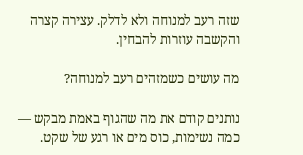שזה רעב למנוחה ולא לדלק. עצירה קצרה והקשבה עוזרות להבחין.

מה עושים כשמזהים רעב למנוחה?

נותנים קודם את מה שהגוף באמת מבקש — כמה נשימות, כוס מים או רגע של שקט.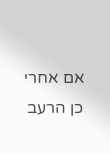אם אחרי כן הרעב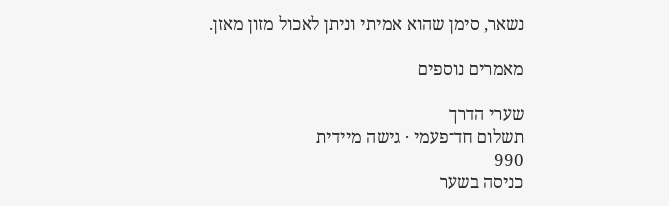נשאר, סימן שהוא אמיתי וניתן לאכול מזון מאזן.

מאמרים נוספים

שערי הדרך
תשלום חד־פעמי · גישה מיידית
990
כניסה בשער